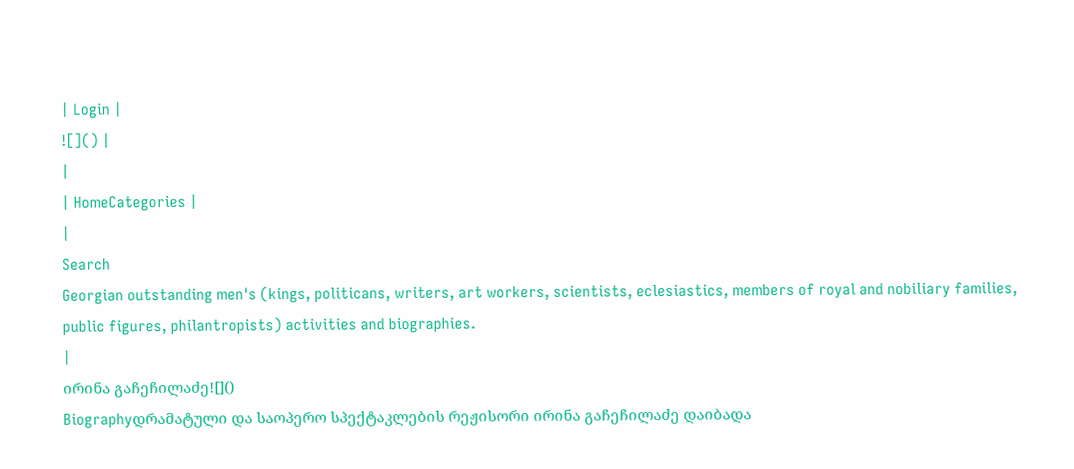| Login |
![]() |
|
| HomeCategories |
|
Search
Georgian outstanding men's (kings, politicans, writers, art workers, scientists, eclesiastics, members of royal and nobiliary families, public figures, philantropists) activities and biographies.
|
ირინა გაჩეჩილაძე![]()
Biographyდრამატული და საოპერო სპექტაკლების რეჟისორი ირინა გაჩეჩილაძე დაიბადა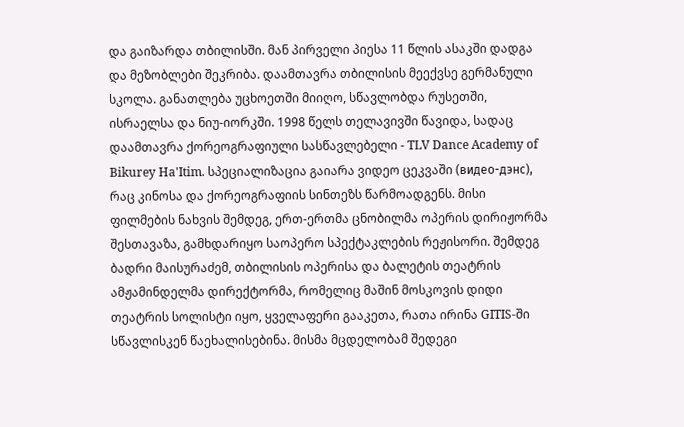და გაიზარდა თბილისში. მან პირველი პიესა 11 წლის ასაკში დადგა და მეზობლები შეკრიბა. დაამთავრა თბილისის მეექვსე გერმანული სკოლა. განათლება უცხოეთში მიიღო, სწავლობდა რუსეთში, ისრაელსა და ნიუ-იორკში. 1998 წელს თელავივში წავიდა, სადაც დაამთავრა ქორეოგრაფიული სასწავლებელი - TLV Dance Academy of Bikurey Ha'Itim. სპეციალიზაცია გაიარა ვიდეო ცეკვაში (видео-дэнс), რაც კინოსა და ქორეოგრაფიის სინთეზს წარმოადგენს. მისი ფილმების ნახვის შემდეგ, ერთ-ერთმა ცნობილმა ოპერის დირიჟორმა შესთავაზა, გამხდარიყო საოპერო სპექტაკლების რეჟისორი. შემდეგ ბადრი მაისურაძემ, თბილისის ოპერისა და ბალეტის თეატრის ამჟამინდელმა დირექტორმა, რომელიც მაშინ მოსკოვის დიდი თეატრის სოლისტი იყო, ყველაფერი გააკეთა, რათა ირინა GITIS-ში სწავლისკენ წაეხალისებინა. მისმა მცდელობამ შედეგი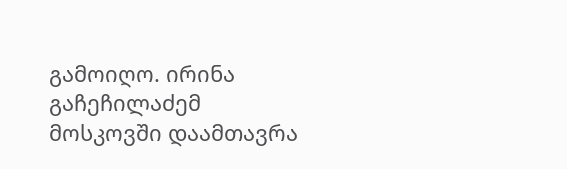გამოიღო. ირინა გაჩეჩილაძემ მოსკოვში დაამთავრა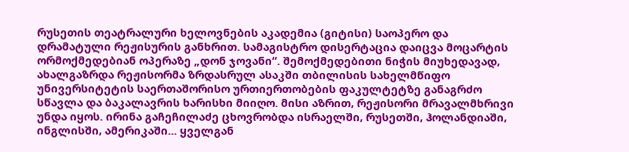რუსეთის თეატრალური ხელოვნების აკადემია (გიტისი) საოპერო და დრამატული რეჟისურის განხრით. სამაგისტრო დისერტაცია დაიცვა მოცარტის ორმოქმედებიან ოპერაზე „დონ ჯოვანი“. შემოქმედებითი ნიჭის მიუხედავად, ახალგაზრდა რეჟისორმა ზრდასრულ ასაკში თბილისის სახელმწიფო უნივერსიტეტის საერთაშორისო ურთიერთობების ფაკულტეტზე განაგრძო სწავლა და ბაკალავრის ხარისხი მიიღო. მისი აზრით, რეჟისორი მრავალმხრივი უნდა იყოს. ირინა გაჩეჩილაძე ცხოვრობდა ისრაელში, რუსეთში, ჰოლანდიაში, ინგლისში, ამერიკაში... ყველგან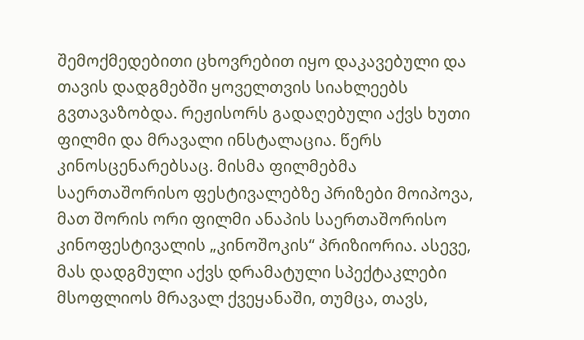შემოქმედებითი ცხოვრებით იყო დაკავებული და თავის დადგმებში ყოველთვის სიახლეებს გვთავაზობდა. რეჟისორს გადაღებული აქვს ხუთი ფილმი და მრავალი ინსტალაცია. წერს კინოსცენარებსაც. მისმა ფილმებმა საერთაშორისო ფესტივალებზე პრიზები მოიპოვა, მათ შორის ორი ფილმი ანაპის საერთაშორისო კინოფესტივალის „კინოშოკის“ პრიზიორია. ასევე, მას დადგმული აქვს დრამატული სპექტაკლები მსოფლიოს მრავალ ქვეყანაში, თუმცა, თავს,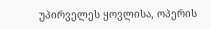უპირველეს ყოვლისა, ოპერის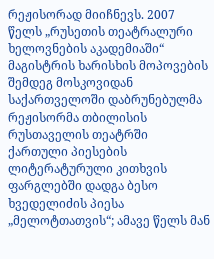რეჟისორად მიიჩნევს. 2007 წელს „რუსეთის თეატრალური ხელოვნების აკადემიაში“ მაგისტრის ხარისხის მოპოვების შემდეგ მოსკოვიდან საქართველოში დაბრუნებულმა რეჟისორმა თბილისის რუსთაველის თეატრში ქართული პიესების ლიტერატურული კითხვის ფარგლებში დადგა ბესო ხვედელიძის პიესა „მელოტთათვის“; ამავე წელს მან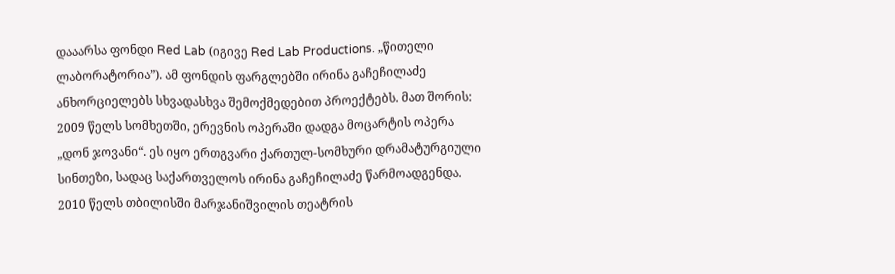დააარსა ფონდი Red Lab (იგივე Red Lab Productions. „წითელი ლაბორატორია”). ამ ფონდის ფარგლებში ირინა გაჩეჩილაძე ანხორციელებს სხვადასხვა შემოქმედებით პროექტებს. მათ შორის: 2009 წელს სომხეთში, ერევნის ოპერაში დადგა მოცარტის ოპერა „დონ ჯოვანი“. ეს იყო ერთგვარი ქართულ-სომხური დრამატურგიული სინთეზი, სადაც საქართველოს ირინა გაჩეჩილაძე წარმოადგენდა. 2010 წელს თბილისში მარჯანიშვილის თეატრის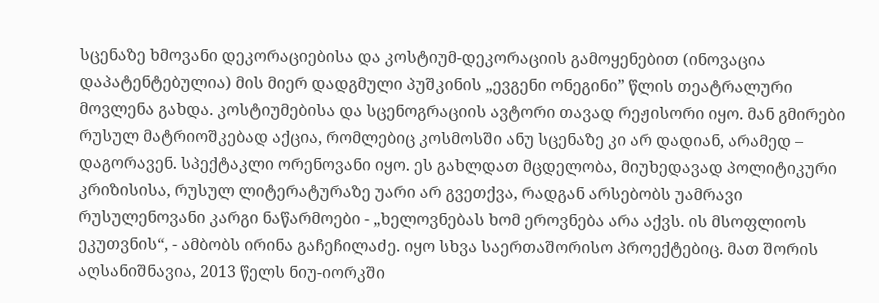სცენაზე ხმოვანი დეკორაციებისა და კოსტიუმ-დეკორაციის გამოყენებით (ინოვაცია დაპატენტებულია) მის მიერ დადგმული პუშკინის „ევგენი ონეგინი” წლის თეატრალური მოვლენა გახდა. კოსტიუმებისა და სცენოგრაციის ავტორი თავად რეჟისორი იყო. მან გმირები რუსულ მატრიოშკებად აქცია, რომლებიც კოსმოსში ანუ სცენაზე კი არ დადიან, არამედ – დაგორავენ. სპექტაკლი ორენოვანი იყო. ეს გახლდათ მცდელობა, მიუხედავად პოლიტიკური კრიზისისა, რუსულ ლიტერატურაზე უარი არ გვეთქვა, რადგან არსებობს უამრავი რუსულენოვანი კარგი ნაწარმოები - „ხელოვნებას ხომ ეროვნება არა აქვს. ის მსოფლიოს ეკუთვნის“, - ამბობს ირინა გაჩეჩილაძე. იყო სხვა საერთაშორისო პროექტებიც. მათ შორის აღსანიშნავია, 2013 წელს ნიუ-იორკში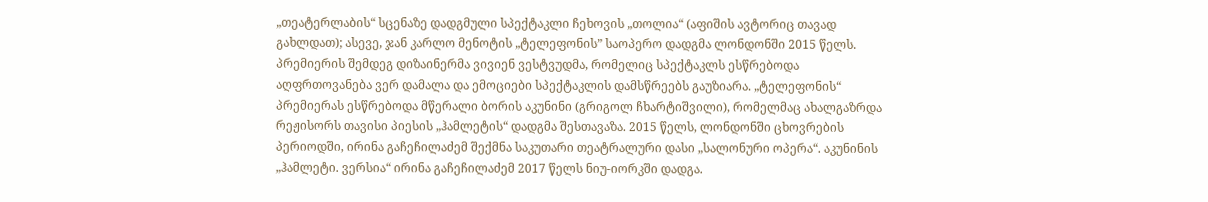„თეატერლაბის“ სცენაზე დადგმული სპექტაკლი ჩეხოვის „თოლია“ (აფიშის ავტორიც თავად გახლდათ); ასევე, ჯან კარლო მენოტის „ტელეფონის” საოპერო დადგმა ლონდონში 2015 წელს. პრემიერის შემდეგ დიზაინერმა ვივიენ ვესტვუდმა, რომელიც სპექტაკლს ესწრებოდა აღფრთოვანება ვერ დამალა და ემოციები სპექტაკლის დამსწრეებს გაუზიარა. „ტელეფონის“ პრემიერას ესწრებოდა მწერალი ბორის აკუნინი (გრიგოლ ჩხარტიშვილი), რომელმაც ახალგაზრდა რეჟისორს თავისი პიესის „ჰამლეტის“ დადგმა შესთავაზა. 2015 წელს, ლონდონში ცხოვრების პერიოდში, ირინა გაჩეჩილაძემ შექმნა საკუთარი თეატრალური დასი „სალონური ოპერა“. აკუნინის „ჰამლეტი. ვერსია“ ირინა გაჩეჩილაძემ 2017 წელს ნიუ-იორკში დადგა.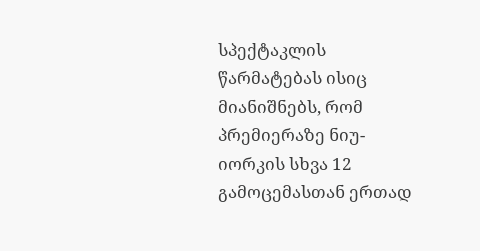სპექტაკლის წარმატებას ისიც მიანიშნებს, რომ პრემიერაზე ნიუ-იორკის სხვა 12 გამოცემასთან ერთად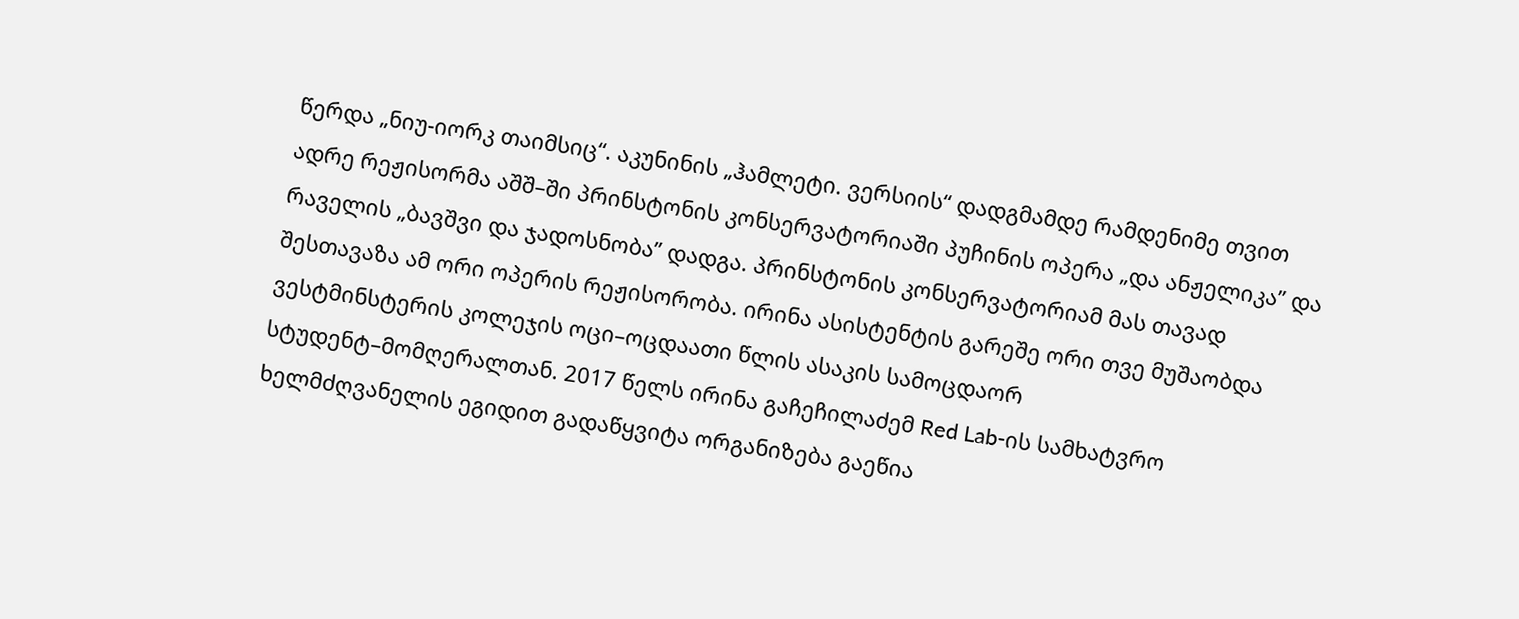წერდა „ნიუ-იორკ თაიმსიც“. აკუნინის „ჰამლეტი. ვერსიის“ დადგმამდე რამდენიმე თვით ადრე რეჟისორმა აშშ–ში პრინსტონის კონსერვატორიაში პუჩინის ოპერა „და ანჟელიკა” და რაველის „ბავშვი და ჯადოსნობა” დადგა. პრინსტონის კონსერვატორიამ მას თავად შესთავაზა ამ ორი ოპერის რეჟისორობა. ირინა ასისტენტის გარეშე ორი თვე მუშაობდა ვესტმინსტერის კოლეჯის ოცი–ოცდაათი წლის ასაკის სამოცდაორ სტუდენტ–მომღერალთან. 2017 წელს ირინა გაჩეჩილაძემ Red Lab-ის სამხატვრო ხელმძღვანელის ეგიდით გადაწყვიტა ორგანიზება გაეწია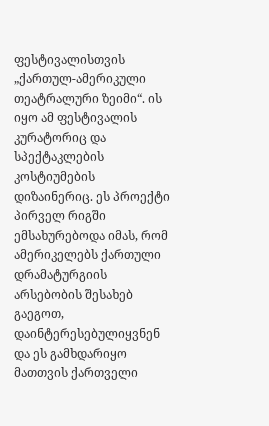ფესტივალისთვის „ქართულ-ამერიკული თეატრალური ზეიმი“. ის იყო ამ ფესტივალის კურატორიც და სპექტაკლების კოსტიუმების დიზაინერიც. ეს პროექტი პირველ რიგში ემსახურებოდა იმას, რომ ამერიკელებს ქართული დრამატურგიის არსებობის შესახებ გაეგოთ, დაინტერესებულიყვნენ და ეს გამხდარიყო მათთვის ქართველი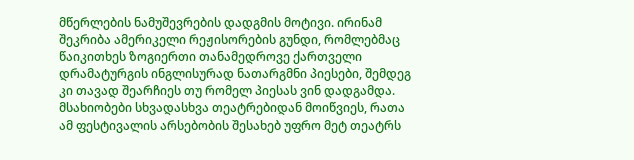მწერლების ნამუშევრების დადგმის მოტივი. ირინამ შეკრიბა ამერიკელი რეჟისორების გუნდი, რომლებმაც წაიკითხეს ზოგიერთი თანამედროვე ქართველი დრამატურგის ინგლისურად ნათარგმნი პიესები, შემდეგ კი თავად შეარჩიეს თუ რომელ პიესას ვინ დადგამდა. მსახიობები სხვადასხვა თეატრებიდან მოიწვიეს, რათა ამ ფესტივალის არსებობის შესახებ უფრო მეტ თეატრს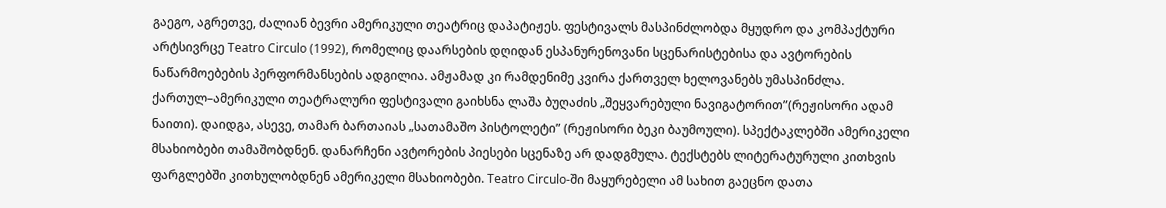გაეგო, აგრეთვე, ძალიან ბევრი ამერიკული თეატრიც დაპატიჟეს. ფესტივალს მასპინძლობდა მყუდრო და კომპაქტური არტსივრცე Teatro Circulo (1992), რომელიც დაარსების დღიდან ესპანურენოვანი სცენარისტებისა და ავტორების ნაწარმოებების პერფორმანსების ადგილია. ამჟამად კი რამდენიმე კვირა ქართველ ხელოვანებს უმასპინძლა. ქართულ–ამერიკული თეატრალური ფესტივალი გაიხსნა ლაშა ბუღაძის „შეყვარებული ნავიგატორით”(რეჟისორი ადამ ნაითი). დაიდგა, ასევე, თამარ ბართაიას „სათამაშო პისტოლეტი” (რეჟისორი ბეკი ბაუმოული). სპექტაკლებში ამერიკელი მსახიობები თამაშობდნენ. დანარჩენი ავტორების პიესები სცენაზე არ დადგმულა. ტექსტებს ლიტერატურული კითხვის ფარგლებში კითხულობდნენ ამერიკელი მსახიობები. Teatro Circulo-ში მაყურებელი ამ სახით გაეცნო დათა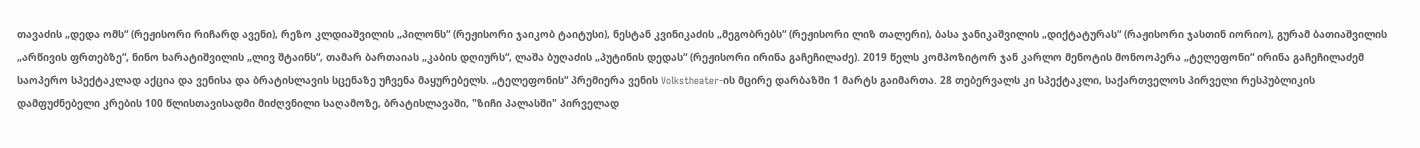თავაძის „დედა ომს“ (რეჟისორი რიჩარდ ავენი), რეზო კლდიაშვილის „პილონს“ (რეჟისორი ჯაიკობ ტაიტუსი), ნესტან კვინიკაძის „მეგობრებს“ (რეჟისორი ლიზ თალერი), ბასა ჯანიკაშვილის „დიქტატურას“ (რაჟისორი ჯასთინ იორიო), გურამ ბათიაშვილის „არწივის ფრთებზე“, ნინო ხარატიშვილის „ლივ შტაინს“, თამარ ბართაიას „კაბის დღიურს“, ლაშა ბუღაძის „პუტინის დედას“ (რეჟისორი ირინა გაჩეჩილაძე). 2019 წელს კომპოზიტორ ჯან კარლო მენოტის მონოოპერა „ტელეფონი“ ირინა გაჩეჩილაძემ საოპერო სპექტაკლად აქცია და ვენისა და ბრატისლავის სცენაზე უჩვენა მაყურებელს. „ტელეფონის“ პრემიერა ვენის Volkstheater-ის მცირე დარბაზში 1 მარტს გაიმართა. 28 თებერვალს კი სპექტაკლი, საქართველოს პირველი რესპუბლიკის დამფუძნებელი კრების 100 წლისთავისადმი მიძღვნილი საღამოზე, ბრატისლავაში, "ზიჩი პალასში" პირველად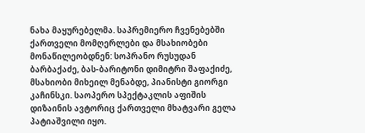ნახა მაყურებელმა. საპრემიერო ჩვენებებში ქართველი მომღერლები და მსახიობები მონაწილეობდნენ: სოპრანო რუსუდან ბარბაქაძე, ბას-ბარიტონი დიმიტრი შაფაქიძე, მსახიობი მიხეილ მენაბდე, პიანისტი გიორგი კაჩინსკი. საოპერო სპექტაკლის აფიშის დიზაინის ავტორიც ქართველი მხატვარი გელა პატიაშვილი იყო.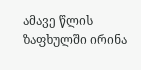ამავე წლის ზაფხულში ირინა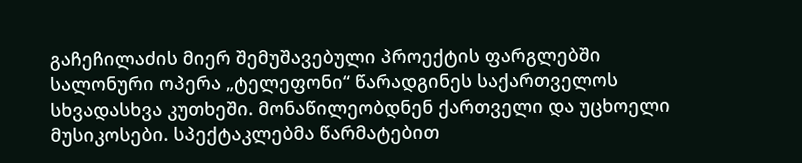გაჩეჩილაძის მიერ შემუშავებული პროექტის ფარგლებში სალონური ოპერა „ტელეფონი“ წარადგინეს საქართველოს სხვადასხვა კუთხეში. მონაწილეობდნენ ქართველი და უცხოელი მუსიკოსები. სპექტაკლებმა წარმატებით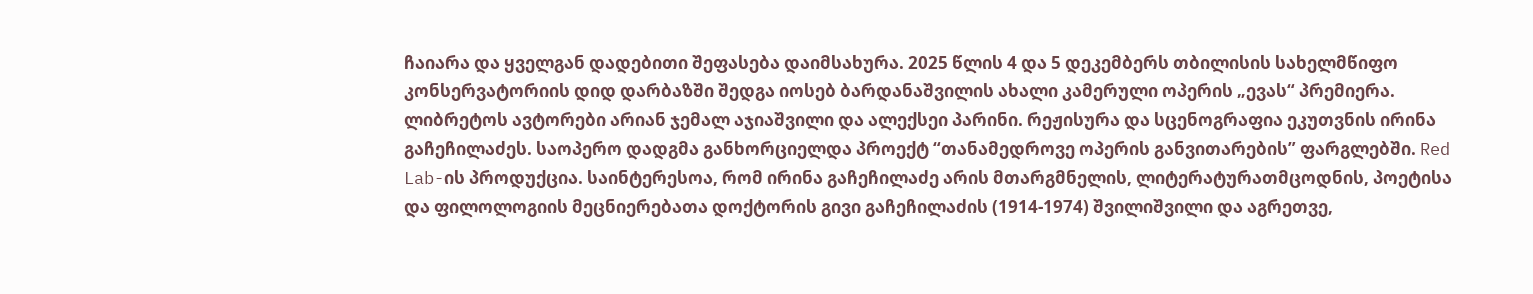ჩაიარა და ყველგან დადებითი შეფასება დაიმსახურა. 2025 წლის 4 და 5 დეკემბერს თბილისის სახელმწიფო კონსერვატორიის დიდ დარბაზში შედგა იოსებ ბარდანაშვილის ახალი კამერული ოპერის „ევას“ პრემიერა. ლიბრეტოს ავტორები არიან ჯემალ აჯიაშვილი და ალექსეი პარინი. რეჟისურა და სცენოგრაფია ეკუთვნის ირინა გაჩეჩილაძეს. საოპერო დადგმა განხორციელდა პროექტ “თანამედროვე ოპერის განვითარების” ფარგლებში. Red Lab-ის პროდუქცია. საინტერესოა, რომ ირინა გაჩეჩილაძე არის მთარგმნელის, ლიტერატურათმცოდნის, პოეტისა და ფილოლოგიის მეცნიერებათა დოქტორის გივი გაჩეჩილაძის (1914-1974) შვილიშვილი და აგრეთვე,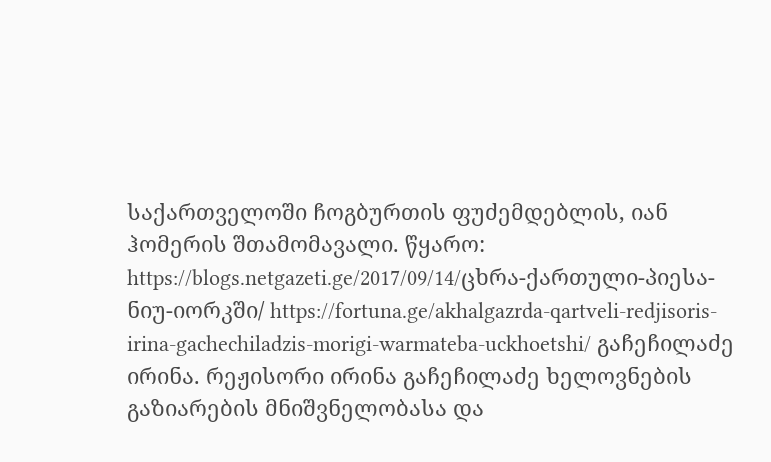საქართველოში ჩოგბურთის ფუძემდებლის, იან ჰომერის შთამომავალი. წყარო: https://blogs.netgazeti.ge/2017/09/14/ცხრა-ქართული-პიესა-ნიუ-იორკში/ https://fortuna.ge/akhalgazrda-qartveli-redjisoris-irina-gachechiladzis-morigi-warmateba-uckhoetshi/ გაჩეჩილაძე ირინა. რეჟისორი ირინა გაჩეჩილაძე ხელოვნების გაზიარების მნიშვნელობასა და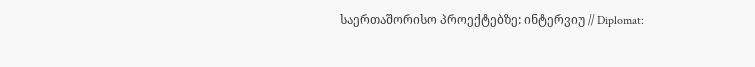საერთაშორისო პროექტებზე: ინტერვიუ // Diplomat: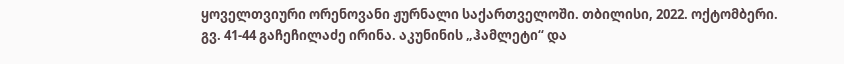ყოველთვიური ორენოვანი ჟურნალი საქართველოში. თბილისი, 2022. ოქტომბერი. გვ. 41-44 გაჩეჩილაძე ირინა. აკუნინის „ჰამლეტი“ და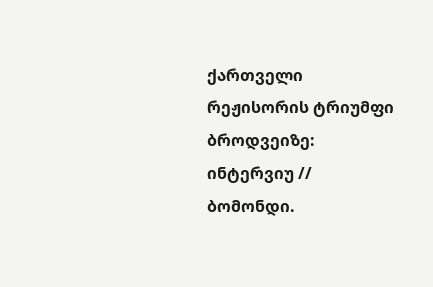ქართველი რეჟისორის ტრიუმფი ბროდვეიზე: ინტერვიუ // ბომონდი.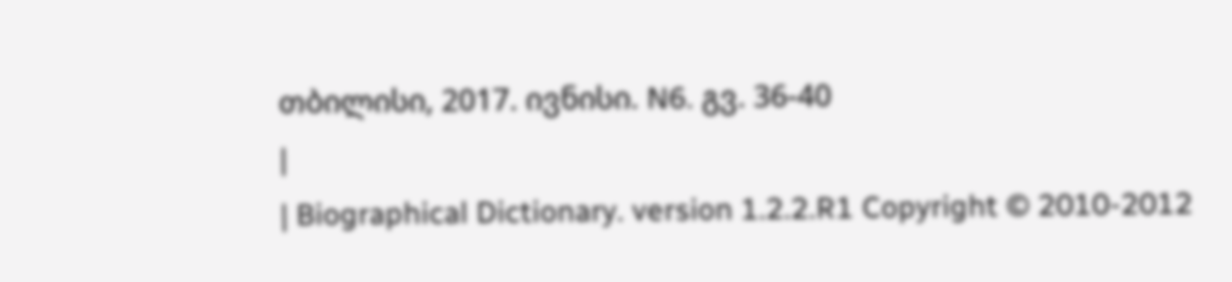თბილისი, 2017. ივნისი. N6. გვ. 36-40
|
| Biographical Dictionary. version 1.2.2.R1 Copyright © 2010-2012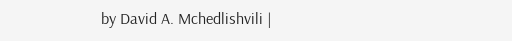by David A. Mchedlishvili |